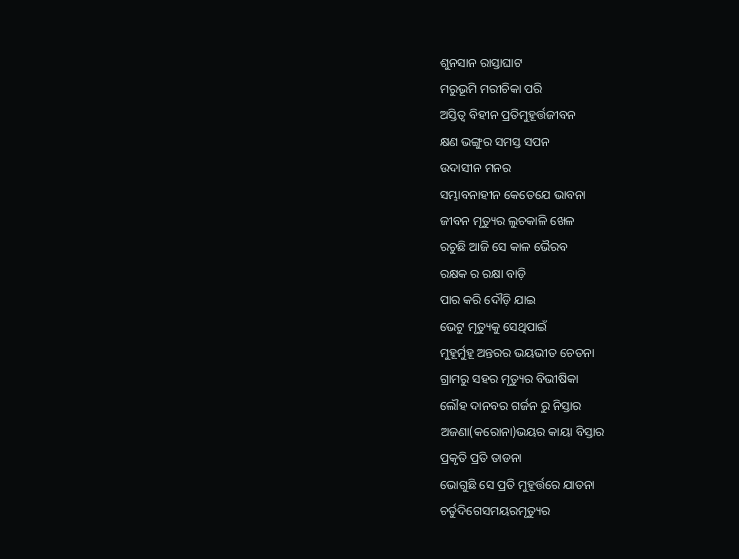ଶୁନସାନ ରାସ୍ତାଘାଟ
ମରୁଭୂମି ମରୀଚିକା ପରି
ଅସ୍ତିତ୍ୱ ବିହୀନ ପ୍ରତିମୁହୂର୍ତ୍ତଜୀବନ
କ୍ଷଣ ଭଙ୍ଗୁର ସମସ୍ତ ସପନ
ଉଦାସୀନ ମନର
ସମ୍ଭାବନାହୀନ କେତେଯେ ଭାବନା
ଜୀବନ ମୃତ୍ୟୁର ଲୁଚକାଳି ଖେଳ
ରଚୁଛି ଆଜି ସେ କାଳ ଭୈରବ
ରକ୍ଷକ ର ରକ୍ଷା ବାଡ଼ି
ପାର କରି ଦୌଡ଼ି ଯାଇ
ଭେଟୁ ମୃତ୍ୟୁକୁ ସେଥିପାଇଁ
ମୁହୂର୍ମୁହୂ ଅନ୍ତରର ଭୟଭୀତ ଚେତନା
ଗ୍ରାମରୁ ସହର ମୃତ୍ୟୁର ବିଭୀଷିକା
ଲୌହ ଦାନବର ଗର୍ଜନ ରୁ ନିସ୍ତାର
ଅଜଣା(କରୋନା)ଭୟର କାୟା ବିସ୍ତାର
ପ୍ରକୃତି ପ୍ରତି ତାଡନା
ଭୋଗୁଛି ସେ ପ୍ରତି ମୁହୂର୍ତ୍ତରେ ଯାତନା
ଚର୍ତୁଦିଗେସମୟରମୃତ୍ୟୁର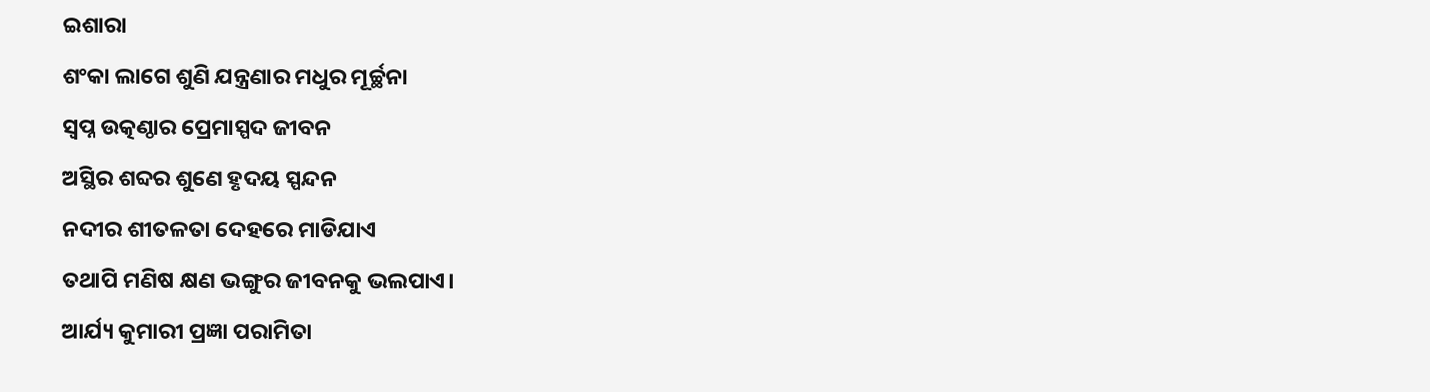ଇଶାରା
ଶଂକା ଲାଗେ ଶୁଣି ଯନ୍ତ୍ରଣାର ମଧୁର ମୂର୍ଚ୍ଛନା
ସ୍ବପ୍ନ ଉତ୍କଣ୍ଠାର ପ୍ରେମାସ୍ପଦ ଜୀବନ
ଅସ୍ଥିର ଶବ୍ଦର ଶୁଣେ ହୃଦୟ ସ୍ପନ୍ଦନ
ନଦୀର ଶୀତଳତା ଦେହରେ ମାଡିଯାଏ
ତଥାପି ମଣିଷ କ୍ଷଣ ଭଙ୍ଗୁର ଜୀବନକୁ ଭଲପାଏ।
ଆର୍ଯ୍ୟ କୁମାରୀ ପ୍ରଜ୍ଞା ପରାମିତା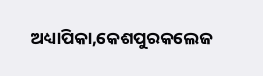ଅଧ୍ୟାପିକା,କେଶପୁରକଲେଜ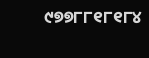୯୭୭୮୮୧୮୧୮୪